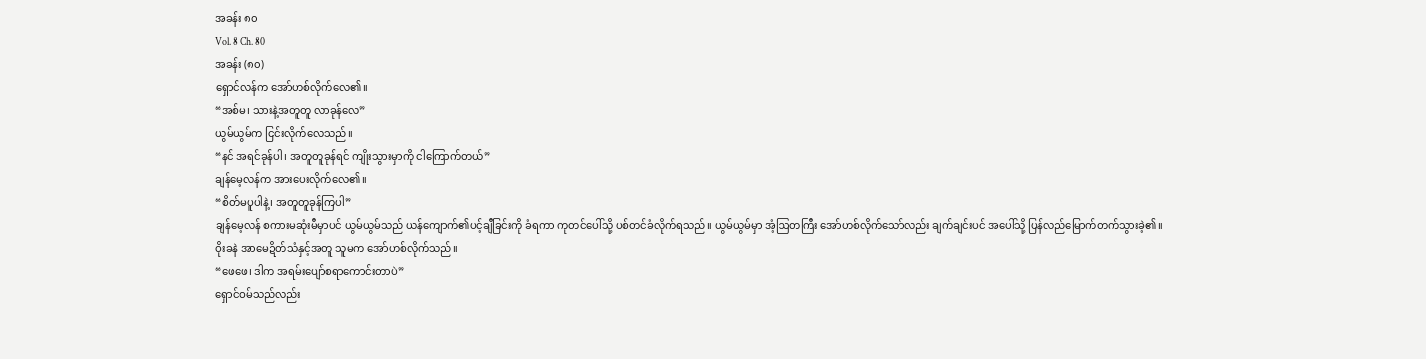အခန်း ၈၀
Vol. 8 Ch. 80
အခန်း (၈၀)
ရှောင်လန်က အော်ဟစ်လိုက်လေ၏။
“အစ်မ၊ သားနဲ့အတူတူ လာခုန်လေ”
ယွမ်ယွမ်က ငြင်းလိုက်လေသည်။
“နင် အရင်ခုန်ပါ၊ အတူတူခုန်ရင် ကျိုးသွားမှာကို ငါကြောက်တယ်”
ချန်မေ့လန်က အားပေးလိုက်လေ၏။
“စိတ်မပူပါနဲ့၊ အတူတူခုန်ကြပါ”
ချန်မေ့လန် စကားမဆုံးမီမှာပင် ယွမ်ယွမ်သည် ယန်ကျောက်၏ပင့်ချီခြင်းကို ခံရကာ ကုတင်ပေါ်သို့ ပစ်တင်ခံလိုက်ရသည်။ ယွမ်ယွမ်မှာ အံ့ဩတကြီး အော်ဟစ်လိုက်သော်လည်း ချက်ချင်းပင် အပေါ်သို့ ပြန်လည်မြောက်တက်သွားခဲ့၏။
ဝိုးခနဲ အာမေဍိတ်သံနှင့်အတူ သူမက အော်ဟစ်လိုက်သည်။
“ဖေဖေ၊ ဒါက အရမ်းပျော်စရာကောင်းတာပဲ”
ရှောင်ဝမ်သည်လည်း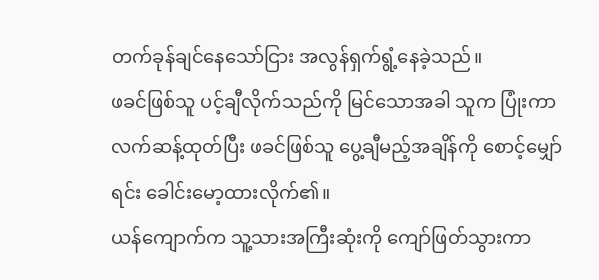တက်ခုန်ချင်နေသော်ငြား အလွန်ရှက်ရွံ့နေခဲ့သည်။
ဖခင်ဖြစ်သူ ပင့်ချီလိုက်သည်ကို မြင်သောအခါ သူက ပြုံးကာ လက်ဆန့်ထုတ်ပြီး ဖခင်ဖြစ်သူ ပွေ့ချီမည့်အချိန်ကို စောင့်မျှော်ရင်း ခေါင်းမော့ထားလိုက်၏။
ယန်ကျောက်က သူ့သားအကြီးဆုံးကို ကျော်ဖြတ်သွားကာ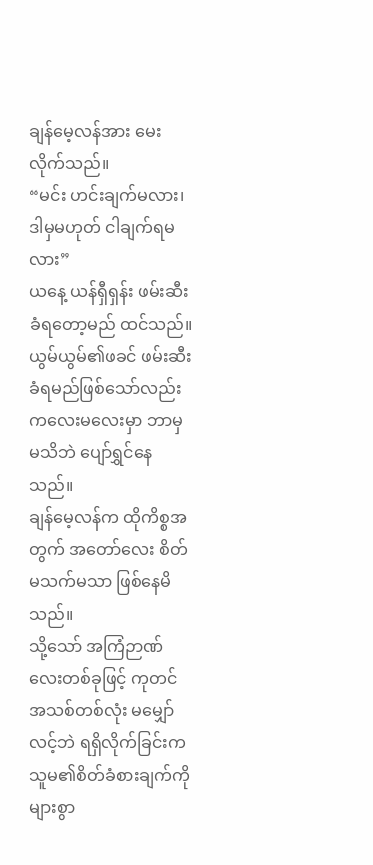ချန်မေ့လန်အား မေးလိုက်သည်။
“မင်း ဟင်းချက်မလား၊ ဒါမှမဟုတ် ငါချက်ရမလား”
ယနေ့ ယန်ရှီရှန်း ဖမ်းဆီးခံရတော့မည် ထင်သည်။ ယွမ်ယွမ်၏ဖခင် ဖမ်းဆီးခံရမည်ဖြစ်သော်လည်း ကလေးမလေးမှာ ဘာမှမသိဘဲ ပျော်ရွှင်နေသည်။
ချန်မေ့လန်က ထိုကိစ္စအတွက် အတော်လေး စိတ်မသက်မသာ ဖြစ်နေမိသည်။
သို့သော် အကြံဉာဏ်လေးတစ်ခုဖြင့် ကုတင်အသစ်တစ်လုံး မမျှော်လင့်ဘဲ ရရှိလိုက်ခြင်းက သူမ၏စိတ်ခံစားချက်ကို များစွာ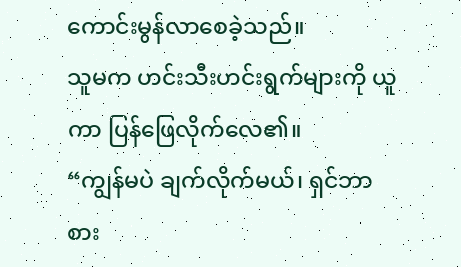ကောင်းမွန်လာစေခဲ့သည်။
သူမက ဟင်းသီးဟင်းရွက်များကို ယူကာ ပြန်ဖြေလိုက်လေ၏။
“ကျွန်မပဲ ချက်လိုက်မယ်၊ ရှင်ဘာစား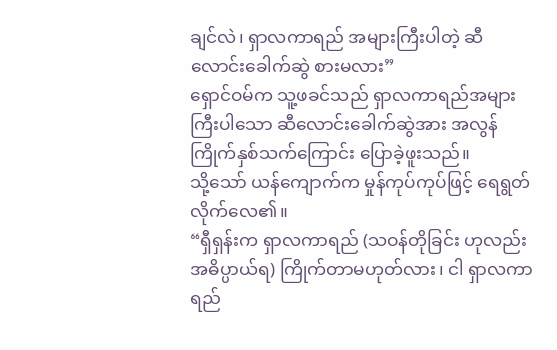ချင်လဲ၊ ရှာလကာရည် အများကြီးပါတဲ့ ဆီလောင်းခေါက်ဆွဲ စားမလား”
ရှောင်ဝမ်က သူ့ဖခင်သည် ရှာလကာရည်အများကြီးပါသော ဆီလောင်းခေါက်ဆွဲအား အလွန်ကြိုက်နှစ်သက်ကြောင်း ပြောခဲ့ဖူးသည်။
သို့သော် ယန်ကျောက်က မှုန်ကုပ်ကုပ်ဖြင့် ရေရွတ်လိုက်လေ၏။
“ရှီရှန်းက ရှာလကာရည် (သဝန်တိုခြင်း ဟုလည်း အဓိပ္ပာယ်ရ) ကြိုက်တာမဟုတ်လား၊ ငါ ရှာလကာရည်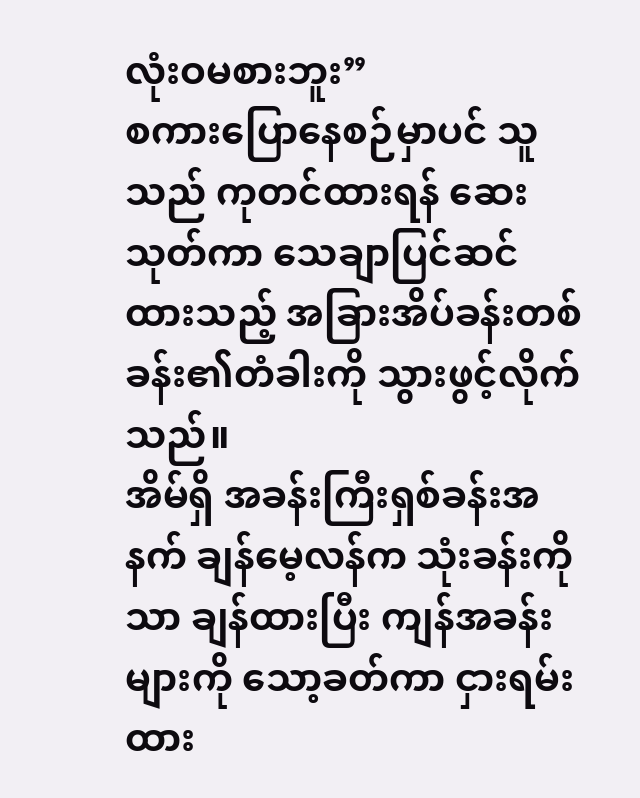လုံးဝမစားဘူး”
စကားပြောနေစဉ်မှာပင် သူသည် ကုတင်ထားရန် ဆေးသုတ်ကာ သေချာပြင်ဆင်ထားသည့် အခြားအိပ်ခန်းတစ်ခန်း၏တံခါးကို သွားဖွင့်လိုက်သည်။
အိမ်ရှိ အခန်းကြီးရှစ်ခန်းအနက် ချန်မေ့လန်က သုံးခန်းကိုသာ ချန်ထားပြီး ကျန်အခန်းများကို သော့ခတ်ကာ ငှားရမ်းထား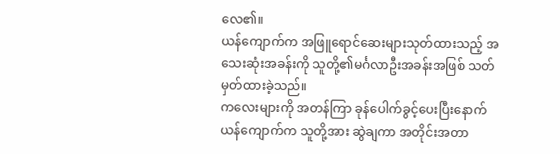လေ၏။
ယန်ကျောက်က အဖြူရောင်ဆေးများသုတ်ထားသည့် အသေးဆုံးအခန်းကို သူတို့၏မင်္ဂလာဦးအခန်းအဖြစ် သတ်မှတ်ထားခဲ့သည်။
ကလေးများကို အတန်ကြာ ခုန်ပေါက်ခွင့်ပေးပြီးနောက် ယန်ကျောက်က သူတို့အား ဆွဲချကာ အတိုင်းအတာ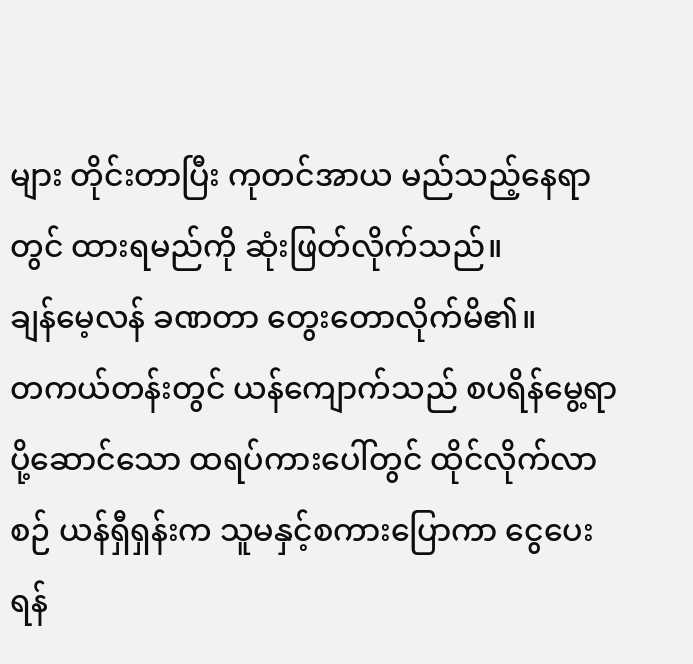များ တိုင်းတာပြီး ကုတင်အာယ မည်သည့်နေရာတွင် ထားရမည်ကို ဆုံးဖြတ်လိုက်သည်။
ချန်မေ့လန် ခဏတာ တွေးတောလိုက်မိ၏။
တကယ်တန်းတွင် ယန်ကျောက်သည် စပရိန်မွေ့ရာပို့ဆောင်သော ထရပ်ကားပေါ်တွင် ထိုင်လိုက်လာစဉ် ယန်ရှီရှန်းက သူမနှင့်စကားပြောကာ ငွေပေးရန်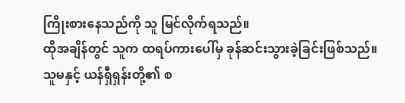ကြိုးစားနေသည်ကို သူ မြင်လိုက်ရသည်။
ထိုအချိန်တွင် သူက ထရပ်ကားပေါ်မှ ခုန်ဆင်းသွားခဲ့ခြင်းဖြစ်သည်။
သူမနှင့် ယန်ရှီရှန်းတို့၏ စ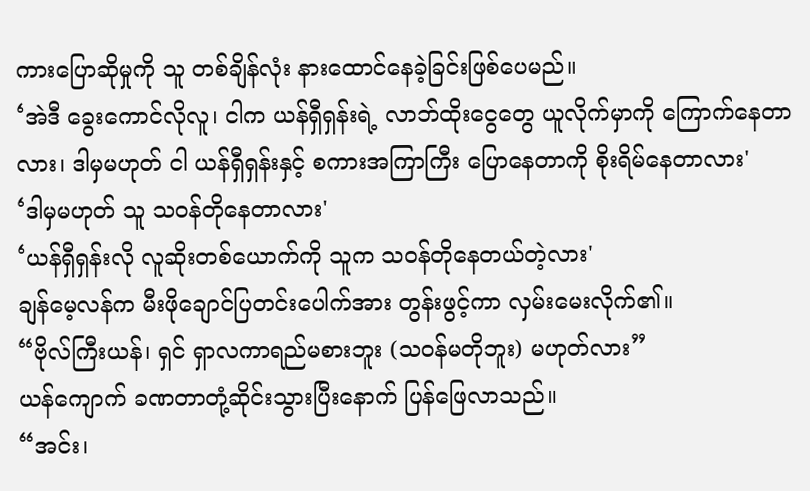ကားပြောဆိုမှုကို သူ တစ်ချိန်လုံး နားထောင်နေခဲ့ခြင်းဖြစ်ပေမည်။
‘အဲဒီ ခွေးကောင်လိုလူ၊ ငါက ယန်ရှီရှန်းရဲ့ လာဘ်ထိုးငွေတွေ ယူလိုက်မှာကို ကြောက်နေတာလား၊ ဒါမှမဟုတ် ငါ ယန်ရှီရှန်းနှင့် စကားအကြာကြီး ပြောနေတာကို စိုးရိမ်နေတာလား'
‘ဒါမှမဟုတ် သူ သဝန်တိုနေတာလား'
‘ယန်ရှီရှန်းလို လူဆိုးတစ်ယောက်ကို သူက သဝန်တိုနေတယ်တဲ့လား'
ချန်မေ့လန်က မီးဖိုချောင်ပြတင်းပေါက်အား တွန်းဖွင့်ကာ လှမ်းမေးလိုက်၏။
“ဗိုလ်ကြီးယန်၊ ရှင် ရှာလကာရည်မစားဘူး (သဝန်မတိုဘူး) မဟုတ်လား”
ယန်ကျောက် ခဏတာတုံ့ဆိုင်းသွားပြီးနောက် ပြန်ဖြေလာသည်။
“အင်း၊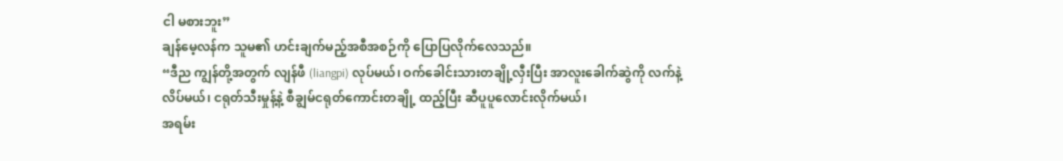ငါ မစားဘူး”
ချန်မေ့လန်က သူမ၏ ဟင်းချက်မည့်အစီအစဉ်ကို ပြောပြလိုက်လေသည်။
“ဒီည ကျွန်တို့အတွက် လျန်ဖီ (liangpi) လုပ်မယ်၊ ဝက်ခေါင်းသားတချို့လှီးပြီး အာလူးခေါက်ဆွဲကို လက်နဲ့လိပ်မယ်၊ ငရုတ်သီးမှုန့်နဲ့ စီချွမ်ငရုတ်ကောင်းတချို့ ထည့်ပြီး ဆီပူပူလောင်းလိုက်မယ်၊
အရမ်း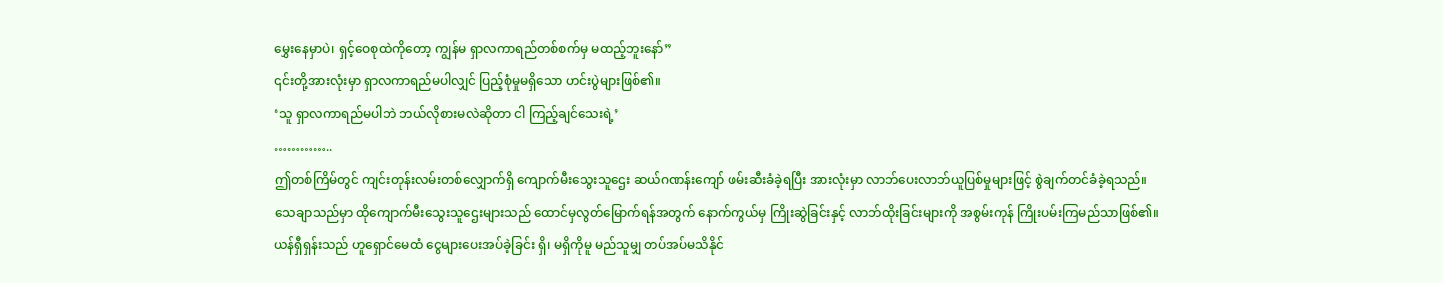မွှေးနေမှာပဲ၊ ရှင့်ဝေစုထဲကိုတော့ ကျွန်မ ရှာလကာရည်တစ်စက်မှ မထည့်ဘူးနော်”
၎င်းတို့အားလုံးမှာ ရှာလကာရည်မပါလျှင် ပြည့်စုံမှုမရှိသော ဟင်းပွဲများဖြစ်၏။
‘သူ ရှာလကာရည်မပါဘဲ ဘယ်လိုစားမလဲဆိုတာ ငါ ကြည့်ချင်သေးရဲ့’
…………..
ဤတစ်ကြိမ်တွင် ကျင်းတုန်းလမ်းတစ်လျှောက်ရှိ ကျောက်မီးသွေးသူဌေး ဆယ်ဂဏန်းကျော် ဖမ်းဆီးခံခဲ့ရပြီး အားလုံးမှာ လာဘ်ပေးလာဘ်ယူပြစ်မှုများဖြင့် စွဲချက်တင်ခံခဲ့ရသည်။
သေချာသည်မှာ ထိုကျောက်မီးသွေးသူဌေးများသည် ထောင်မှလွတ်မြောက်ရန်အတွက် နောက်ကွယ်မှ ကြိုးဆွဲခြင်းနှင့် လာဘ်ထိုးခြင်းများကို အစွမ်းကုန် ကြိုးပမ်းကြမည်သာဖြစ်၏။
ယန်ရှီရှန်းသည် ဟူရှောင်မေထံ ငွေများပေးအပ်ခဲ့ခြင်း ရှိ၊ မရှိကိုမူ မည်သူမျှ တပ်အပ်မသိနိုင်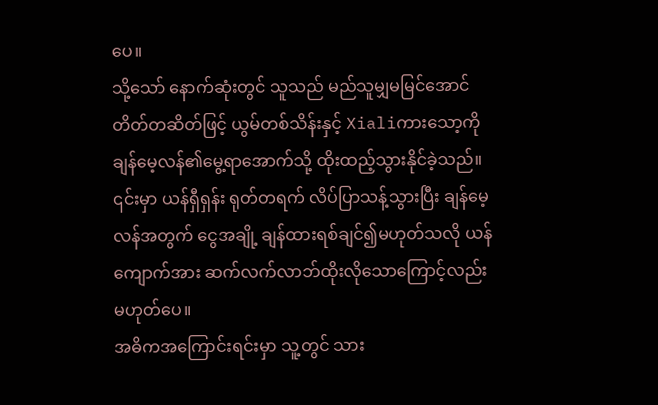ပေ။
သို့သော် နောက်ဆုံးတွင် သူသည် မည်သူမျှမမြင်အောင် တိတ်တဆိတ်ဖြင့် ယွမ်တစ်သိန်းနှင့် Xialiကားသော့ကို ချန်မေ့လန်၏မွေ့ရာအောက်သို့ ထိုးထည့်သွားနိုင်ခဲ့သည်။
၎င်းမှာ ယန်ရှီရှန်း ရုတ်တရက် လိပ်ပြာသန့်သွားပြီး ချန်မေ့လန်အတွက် ငွေအချို့ ချန်ထားရစ်ချင်၍မဟုတ်သလို ယန်ကျောက်အား ဆက်လက်လာဘ်ထိုးလိုသောကြောင့်လည်း မဟုတ်ပေ။
အဓိကအကြောင်းရင်းမှာ သူ့တွင် သား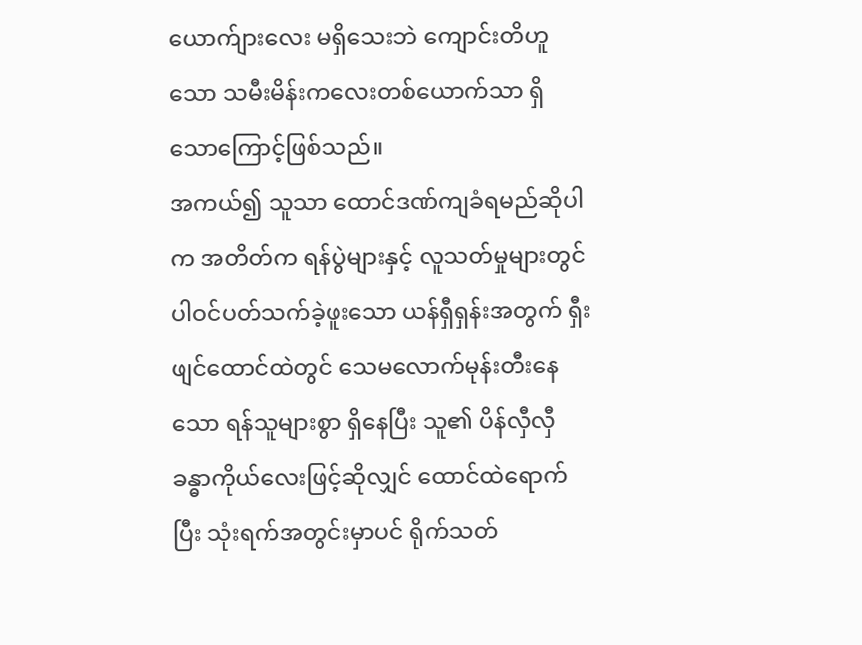ယောက်ျားလေး မရှိသေးဘဲ ကျောင်းတိဟူသော သမီးမိန်းကလေးတစ်ယောက်သာ ရှိသောကြောင့်ဖြစ်သည်။
အကယ်၍ သူသာ ထောင်ဒဏ်ကျခံရမည်ဆိုပါက အတိတ်က ရန်ပွဲများနှင့် လူသတ်မှုများတွင် ပါဝင်ပတ်သက်ခဲ့ဖူးသော ယန်ရှီရှန်းအတွက် ရှီးဖျင်ထောင်ထဲတွင် သေမလောက်မုန်းတီးနေသော ရန်သူများစွာ ရှိနေပြီး သူ၏ ပိန်လှီလှီခန္ဓာကိုယ်လေးဖြင့်ဆိုလျှင် ထောင်ထဲရောက်ပြီး သုံးရက်အတွင်းမှာပင် ရိုက်သတ်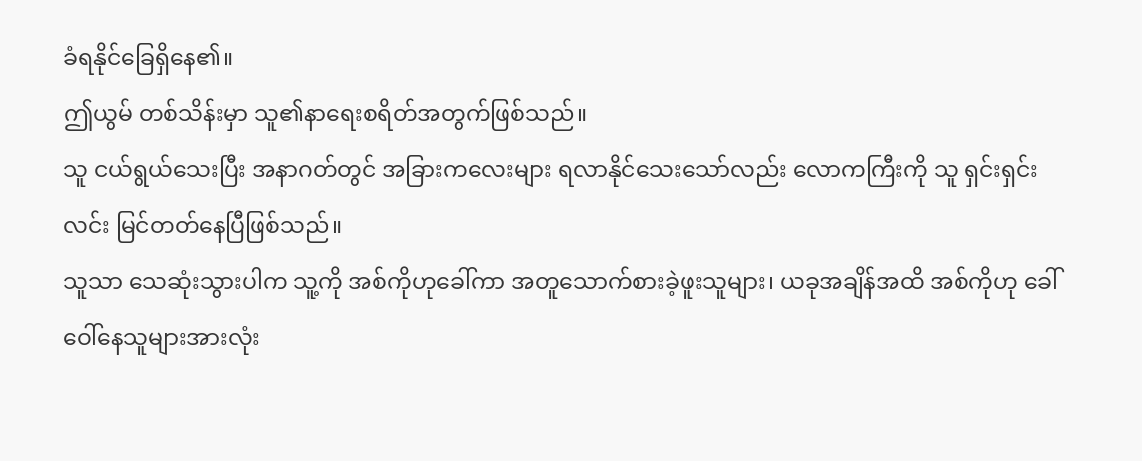ခံရနိုင်ခြေရှိနေ၏။
ဤယွမ် တစ်သိန်းမှာ သူ၏နာရေးစရိတ်အတွက်ဖြစ်သည်။
သူ ငယ်ရွယ်သေးပြီး အနာဂတ်တွင် အခြားကလေးများ ရလာနိုင်သေးသော်လည်း လောကကြီးကို သူ ရှင်းရှင်းလင်း မြင်တတ်နေပြီဖြစ်သည်။
သူသာ သေဆုံးသွားပါက သူ့ကို အစ်ကိုဟုခေါ်ကာ အတူသောက်စားခဲ့ဖူးသူများ၊ ယခုအချိန်အထိ အစ်ကိုဟု ခေါ်ဝေါ်နေသူများအားလုံး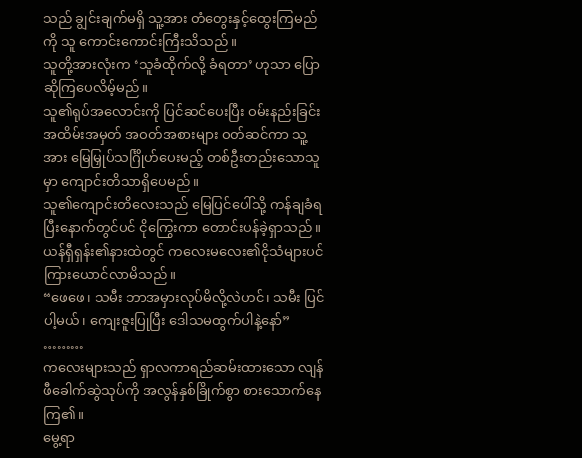သည် ချွင်းချက်မရှိ သူ့အား တံတွေးနှင့်ထွေးကြမည်ကို သူ ကောင်းကောင်းကြီးသိသည်။
သူတို့အားလုံးက ‘သူခံထိုက်လို့ ခံရတာ’ ဟုသာ ပြောဆိုကြပေလိမ့်မည်။
သူ၏ရုပ်အလောင်းကို ပြင်ဆင်ပေးပြီး ဝမ်းနည်းခြင်းအထိမ်းအမှတ် အဝတ်အစားများ ဝတ်ဆင်ကာ သူ့အား မြေမြှုပ်သင်္ဂြိုဟ်ပေးမည့် တစ်ဦးတည်းသောသူမှာ ကျောင်းတိသာရှိပေမည်။
သူ၏ကျောင်းတိလေးသည် မြေပြင်ပေါ်သို့ ကန်ချခံရပြီးနောက်တွင်ပင် ငိုကြွေးကာ တောင်းပန်ခဲ့ရှာသည်။
ယန်ရှီရှန်း၏နားထဲတွင် ကလေးမလေး၏ငိုသံများပင် ကြားယောင်လာမိသည်။
“ဖေဖေ၊ သမီး ဘာအမှားလုပ်မိလို့လဲဟင်၊ သမီး ပြင်ပါ့မယ်၊ ကျေးဇူးပြုပြီး ဒေါသမထွက်ပါနဲ့နော်”
………
ကလေးများသည် ရှာလကာရည်ဆမ်းထားသော လျန်ဖီခေါက်ဆွဲသုပ်ကို အလွန်နှစ်ခြိုက်စွာ စားသောက်နေကြ၏။
မွေ့ရာ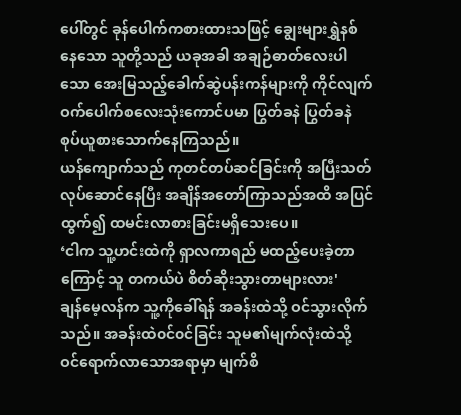ပေါ်တွင် ခုန်ပေါက်ကစားထားသဖြင့် ချွေးများရွှဲနစ်နေသော သူတို့သည် ယခုအခါ အချဉ်ဓာတ်လေးပါသော အေးမြသည့်ခေါက်ဆွဲပန်းကန်များကို ကိုင်လျက် ဝက်ပေါက်စလေးသုံးကောင်ပမာ ပြွတ်ခနဲ ပြွတ်ခနဲ စုပ်ယူစားသောက်နေကြသည်။
ယန်ကျောက်သည် ကုတင်တပ်ဆင်ခြင်းကို အပြီးသတ်လုပ်ဆောင်နေပြီး အချိန်အတော်ကြာသည်အထိ အပြင်ထွက်၍ ထမင်းလာစားခြင်းမရှိသေးပေ။
‘ငါက သူ့ဟင်းထဲကို ရှာလကာရည် မထည့်ပေးခဲ့တာကြောင့် သူ တကယ်ပဲ စိတ်ဆိုးသွားတာများလား'
ချန်မေ့လန်က သူ့ကိုခေါ်ရန် အခန်းထဲသို့ ဝင်သွားလိုက်သည်။ အခန်းထဲ၀င်၀င်ခြင်း သူမ၏မျက်လုံးထဲသို့ ဝင်ရောက်လာသောအရာမှာ မျက်စိ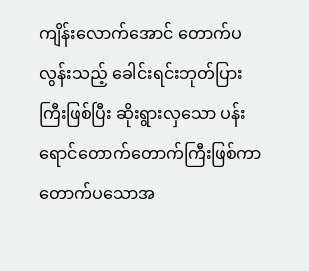ကျိန်းလောက်အောင် တောက်ပလွန်းသည့် ခေါင်းရင်းဘုတ်ပြားကြီးဖြစ်ပြီး ဆိုးရွားလှသော ပန်းရောင်တောက်တောက်ကြီးဖြစ်ကာ တောက်ပသောအ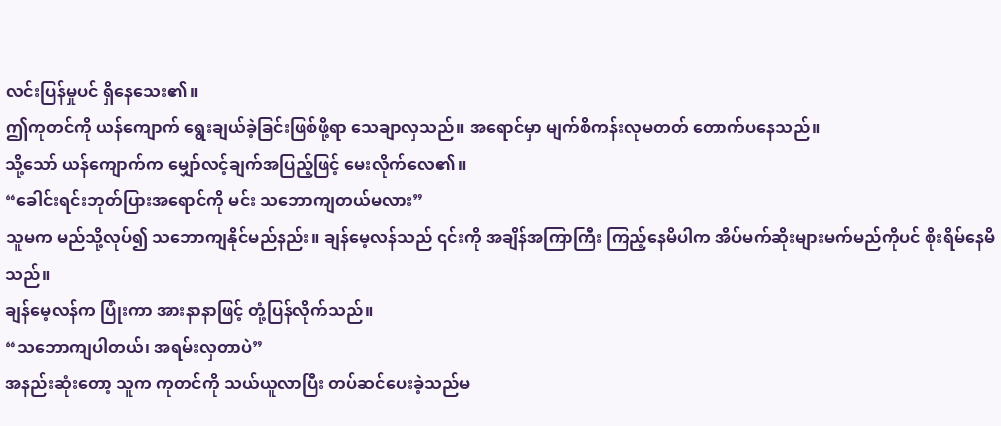လင်းပြန်မှုပင် ရှိနေသေး၏။
ဤကုတင်ကို ယန်ကျောက် ရွေးချယ်ခဲ့ခြင်းဖြစ်ဖို့ရာ သေချာလှသည်။ အရောင်မှာ မျက်စိကန်းလုမတတ် တောက်ပနေသည်။
သို့သော် ယန်ကျောက်က မျှော်လင့်ချက်အပြည့်ဖြင့် မေးလိုက်လေ၏။
“ခေါင်းရင်းဘုတ်ပြားအရောင်ကို မင်း သဘောကျတယ်မလား”
သူမက မည်သို့လုပ်၍ သဘောကျနိုင်မည်နည်း။ ချန်မေ့လန်သည် ၎င်းကို အချိန်အကြာကြီး ကြည့်နေမိပါက အိပ်မက်ဆိုးများမက်မည်ကိုပင် စိုးရိမ်နေမိသည်။
ချန်မေ့လန်က ပြုံးကာ အားနာနာဖြင့် တုံ့ပြန်လိုက်သည်။
“သဘောကျပါတယ်၊ အရမ်းလှတာပဲ”
အနည်းဆုံးတော့ သူက ကုတင်ကို သယ်ယူလာပြီး တပ်ဆင်ပေးခဲ့သည်မ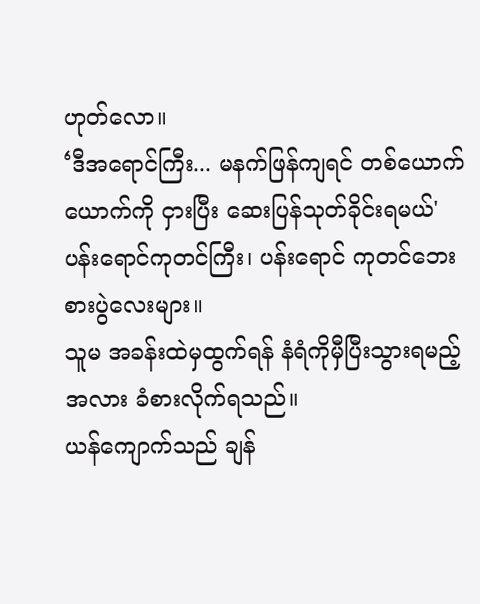ဟုတ်လော။
‘ဒီအရောင်ကြီး... မနက်ဖြန်ကျရင် တစ်ယောက်ယောက်ကို ငှားပြီး ဆေးပြန်သုတ်ခိုင်းရမယ်'
ပန်းရောင်ကုတင်ကြီး၊ ပန်းရောင် ကုတင်ဘေးစားပွဲလေးများ။
သူမ အခန်းထဲမှထွက်ရန် နံရံကိုမှီပြီးသွားရမည့်အလား ခံစားလိုက်ရသည်။
ယန်ကျောက်သည် ချန်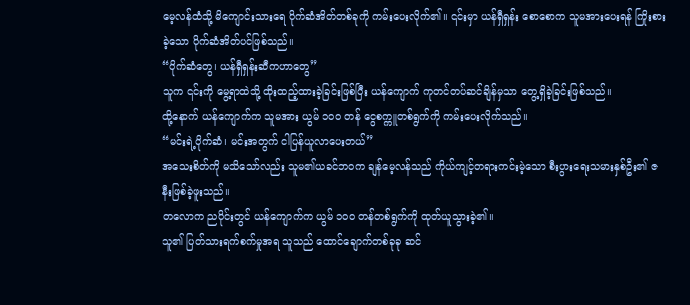မေ့လန်ထံသို့ မိကျောင်းသားရေ ပိုက်ဆံအိတ်တစ်ခုကို ကမ်းပေးလိုက်၏။ ၎င်းမှာ ယန်ရှီရှန်း စောစောက သူမအားပေးရန် ကြိုးစားခဲ့သော ပိုက်ဆံအိတ်ပင်ဖြစ်သည်။
“ပိုက်ဆံတွေ၊ ယန်ရှီရှန်းဆီကဟာတွေ”
သူက ၎င်းကို မွေ့ရာထဲသို့ ထိုးထည့်ထားခဲ့ခြင်းဖြစ်ပြီး ယန်ကျောက် ကုတင်တပ်ဆင်ချိန်မှသာ တွေ့ရှိခဲ့ခြင်းဖြစ်သည်။
ထို့နောက် ယန်ကျောက်က သူမအား ယွမ် ၁၀၀ တန် ငွေစက္ကူတစ်ရွက်ကို ကမ်းပေးလိုက်သည်။
“မင်းရဲ့ပိုက်ဆံ၊ မင်းအတွက် ငါပြန်ယူလာပေးတယ်”
အသေးစိတ်ကို မသိသော်လည်း သူမ၏ယခင်ဘဝက ချန်မေ့လန်သည် ကိုယ်ကျင့်တရားကင်းမဲ့သော စီးပွားရေးသမားနှစ်ဦး၏ ဇနီးဖြစ်ခဲ့ဖူးသည်။
တလောက ညပိုင်းတွင် ယန်ကျောက်က ယွမ် ၁၀၀ တန်တစ်ရွက်ကို ထုတ်ယူသွားခဲ့၏။
သူ၏ ပြတ်သားရက်စက်မှုအရ သူသည် ထောင်ချောက်တစ်ခုခု ဆင်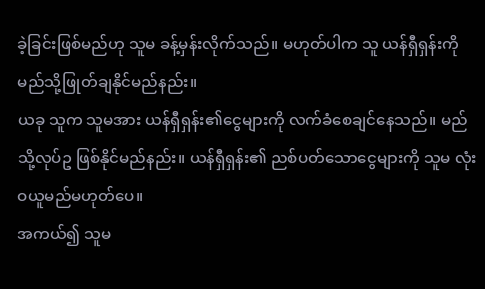ခဲ့ခြင်းဖြစ်မည်ဟု သူမ ခန့်မှန်းလိုက်သည်။ မဟုတ်ပါက သူ ယန်ရှီရှန်းကို မည်သို့ဖြုတ်ချနိုင်မည်နည်း။
ယခု သူက သူမအား ယန်ရှီရှန်း၏ငွေများကို လက်ခံစေချင်နေသည်။ မည်သို့လုပ်ဥ ဖြစ်နိုင်မည်နည်း။ ယန်ရှီရှန်း၏ ညစ်ပတ်သောငွေများကို သူမ လုံးဝယူမည်မဟုတ်ပေ။
အကယ်၍ သူမ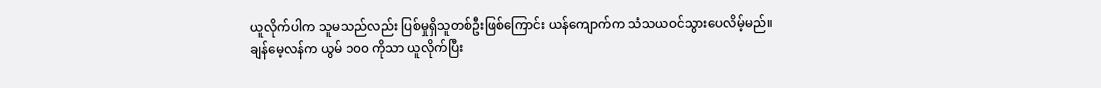ယူလိုက်ပါက သူမသည်လည်း ပြစ်မှုရှိသူတစ်ဦးဖြစ်ကြောင်း ယန်ကျောက်က သံသယဝင်သွားပေလိမ့်မည်။
ချန်မေ့လန်က ယွမ် ၁၀၀ ကိုသာ ယူလိုက်ပြီး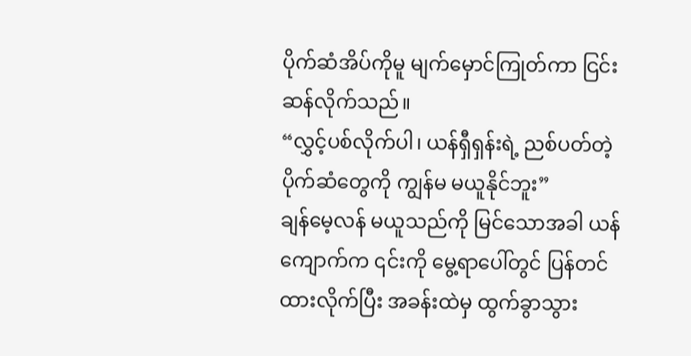ပိုက်ဆံအိပ်ကိုမူ မျက်မှောင်ကြုတ်ကာ ငြင်းဆန်လိုက်သည်။
“လွှင့်ပစ်လိုက်ပါ၊ ယန်ရှီရှန်းရဲ့ ညစ်ပတ်တဲ့ ပိုက်ဆံတွေကို ကျွန်မ မယူနိုင်ဘူး”
ချန်မေ့လန် မယူသည်ကို မြင်သောအခါ ယန်ကျောက်က ၎င်းကို မွေ့ရာပေါ်တွင် ပြန်တင်ထားလိုက်ပြီး အခန်းထဲမှ ထွက်ခွာသွား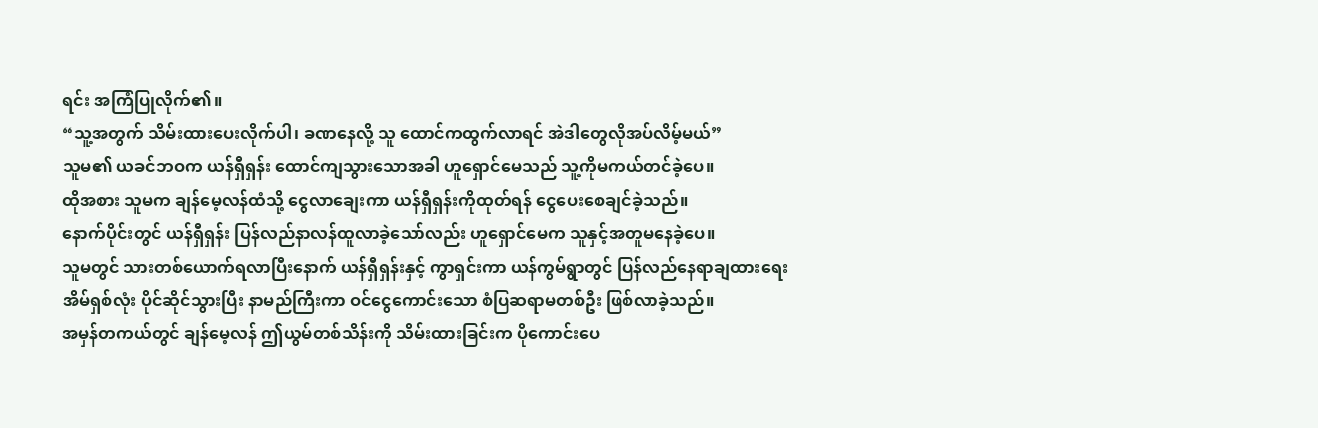ရင်း အကြံပြုလိုက်၏။
“သူ့အတွက် သိမ်းထားပေးလိုက်ပါ၊ ခဏနေလို့ သူ ထောင်ကထွက်လာရင် အဲဒါတွေလိုအပ်လိမ့်မယ်”
သူမ၏ ယခင်ဘဝက ယန်ရှီရှန်း ထောင်ကျသွားသောအခါ ဟူရှောင်မေသည် သူ့ကိုမကယ်တင်ခဲ့ပေ။
ထိုအစား သူမက ချန်မေ့လန်ထံသို့ ငွေလာချေးကာ ယန်ရှီရှန်းကိုထုတ်ရန် ငွေပေးစေချင်ခဲ့သည်။
နောက်ပိုင်းတွင် ယန်ရှီရှန်း ပြန်လည်နာလန်ထူလာခဲ့သော်လည်း ဟူရှောင်မေက သူနှင့်အတူမနေခဲ့ပေ။
သူမတွင် သားတစ်ယောက်ရလာပြီးနောက် ယန်ရှီရှန်းနှင့် ကွာရှင်းကာ ယန်ကွမ်ရွာတွင် ပြန်လည်နေရာချထားရေး အိမ်ရှစ်လုံး ပိုင်ဆိုင်သွားပြီး နာမည်ကြီးကာ ဝင်ငွေကောင်းသော စံပြဆရာမတစ်ဦး ဖြစ်လာခဲ့သည်။
အမှန်တကယ်တွင် ချန်မေ့လန် ဤယွမ်တစ်သိန်းကို သိမ်းထားခြင်းက ပိုကောင်းပေ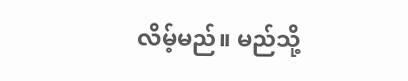လိမ့်မည်။ မည်သို့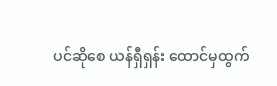ပင်ဆိုစေ ယန်ရှီရှန်း ထောင်မှထွက်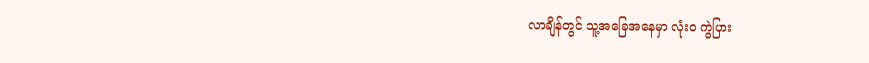လာချိန်တွင် သူ့အခြေအနေမှာ လုံးဝ ကွဲပြား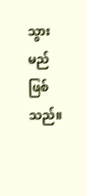သွားမည်ဖြစ်သည်။